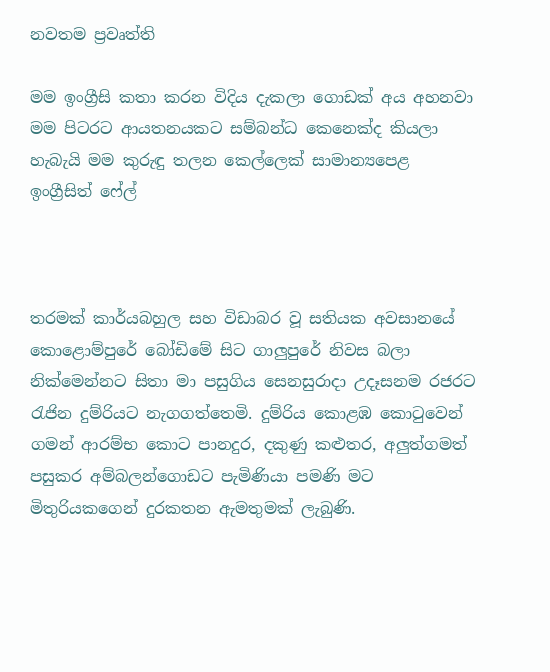නවතම ප්‍රවෘත්ති

මම ඉංග්‍රීසි කතා කරන විදිය දැකලා ගොඩක් අය අහනවා මම පිටරට ආයතනයකට සම්බන්ධ කෙනෙක්ද කියලා හැබැයි මම කුරුඳු තලන කෙල්ලෙක් සාමාන්‍යපෙළ ඉංග්‍රීසිත් ෆේල්



තරමක් කාර්යබහුල සහ විඩාබර වූ සතියක අවසානයේ කොළොම්පුරේ බෝඩිමේ සිට ගාලුපුරේ නිවස බලා නික්මෙන්නට සිතා මා පසුගිය සෙනසුරාදා උදෑසනම රජරට රැජින දුම්රියට නැගගත්තෙමි. දුම්රිය කොළඹ කොටුවෙන් ගමන් ආරම්භ කොට පානදුර, දකුණු කළුතර, අලුත්ගමත් පසුකර අම්බලන්ගොඩට පැමිණියා පමණි මට මිතුරියකගෙන් දුරකතන ඇමතුමක් ලැබුණි.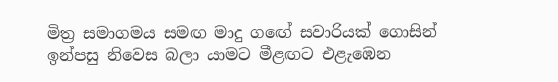මිත්‍ර සමාගමය සමඟ මාදු ගඟේ සවාරියක් ගොසින් ඉන්පසු නිවෙස බලා යාමට මීළඟට එළැඹෙන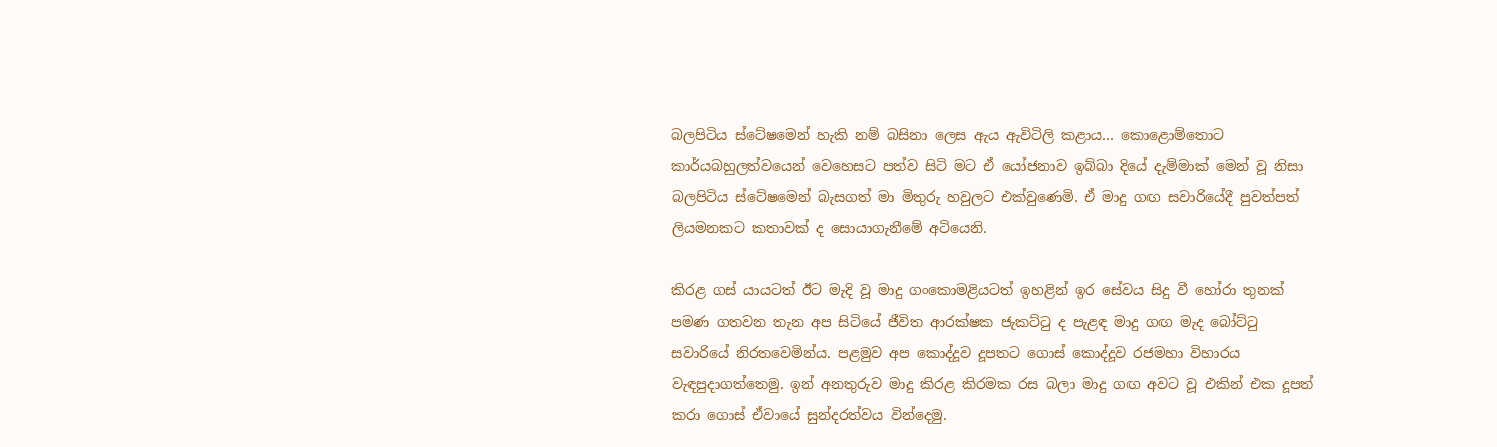බලපිටිය ස්ටේෂමෙන් හැකි නම් බසිනා ලෙස ඇය ඇවිටිලි කළාය… කොළොම්තොට කාර්යබහුලත්වයෙන් වෙහෙසට පත්ව සිටි මට ඒ යෝජනාව ඉබ්බා දියේ දැම්මාක් මෙන් වූ නිසා බලපිටිය ස්ටේෂමෙන් බැසගත් මා මිතුරු හවුලට එක්වුණෙමි. ඒ මාදු ගඟ සවාරියේදී පුවත්පත් ලියමනකට කතාවක් ද සොයාගැනීමේ අටියෙනි.

කිරළ ගස් යායටත් ඊට මැදි වූ මාදු ගංකොමළියටත් ඉහළින් ඉර සේවය සිදු වී හෝරා තුනක් පමණ ගතවන තැන අප සිටියේ ජීවිත ආරක්ෂක ජැකට්ටු ද පැළඳ මාදු ගඟ මැද බෝට්ටු සවාරියේ නිරතවෙමින්ය. පළමුව අප කොද්දූව දූපතට ගොස් කොද්දූව රජමහා විහාරය වැඳපුදාගත්තෙමු. ඉන් අනතුරුව මාදු කිරළ කිරමක රස බලා මාදු ගඟ අවට වූ එකින් එක දූපත් කරා ගොස් ඒවායේ සුන්දරත්වය වින්දෙමු.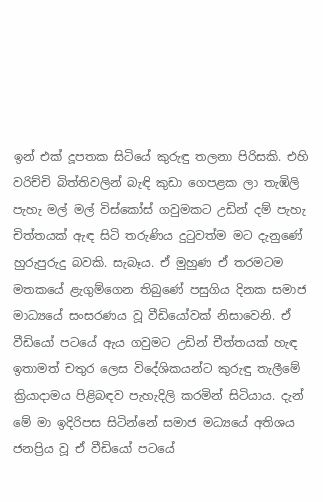ඉන් එක් දූපතක සිටියේ කුරුඳු තලනා පිරිසකි. එහි වරිච්චි බිත්තිවලින් බැඳි කුඩා ගෙපළක ලා තැඹිලි පැහැ මල් මල් විස්කෝස් ගවුමකට උඩින් දම් පැහැ චිත්තයක් ඇඳ සිටි තරුණිය දුටුවත්ම මට දැනුණේ හුරුපුරුදු බවකි. සැබෑය. ඒ මුහුණ ඒ තරමටම මතකයේ ළැගුම්ගෙන තිබුණේ පසුගිය දිනක සමාජ මාධ්‍යයේ සංසරණය වූ වීඩියෝවක් නිසාවෙනි. ඒ වීඩියෝ පටයේ ඇය ගවුමට උඩින් චීත්තයක් හැඳ ඉතාමත් චතුර ලෙස විදේශිකයන්ට කුරුඳු තැලීමේ ක්‍රියාදාමය පිළිබඳව පැහැදිලි කරමින් සිටියාය. දැන් මේ මා ඉදිරිපස සිටින්නේ සමාජ මධ්‍යයේ අතිශය ජනප්‍රිය වූ ඒ වීඩියෝ පටයේ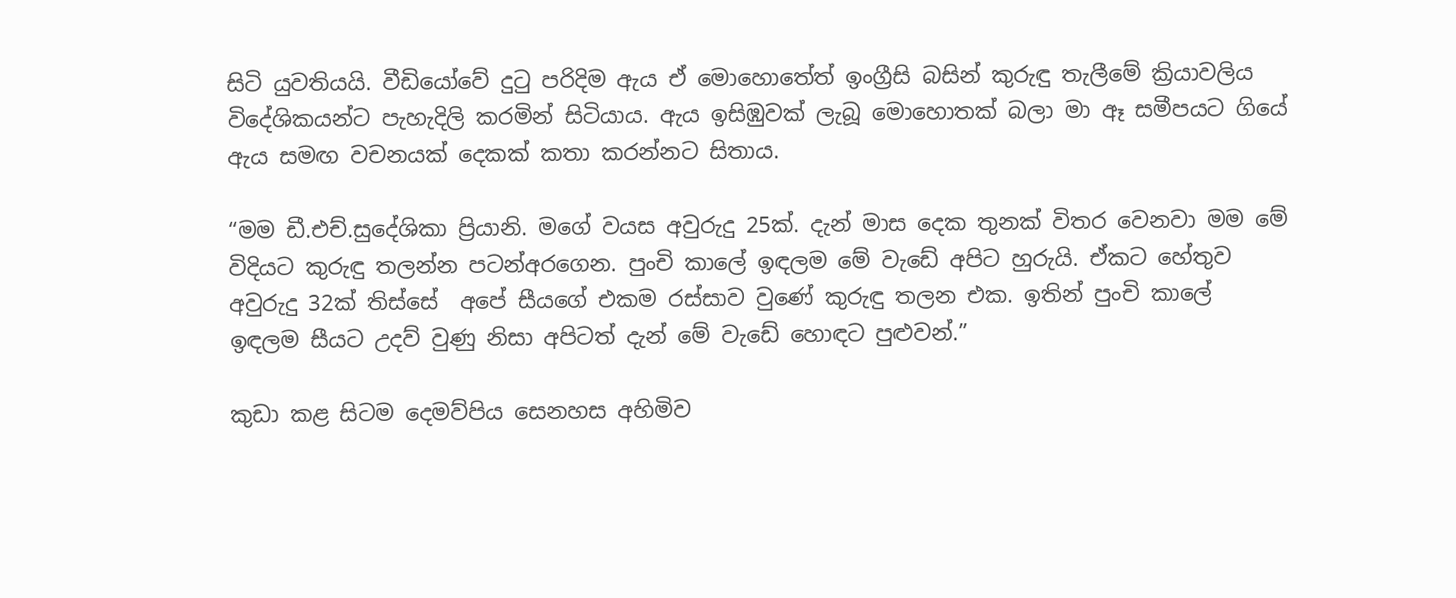සිටි යුවතියයි. වීඩියෝවේ දුටු පරිදිම ඇය ඒ මොහොතේත් ඉංග්‍රීසි බසින් කුරුඳු තැලීමේ ක්‍රියාවලිය විදේශිකයන්ට පැහැදිලි කරමින් සිටියාය. ඇය ඉසිඹුවක් ලැබූ මොහොතක් බලා මා ඈ සමීපයට ගියේ ඇය සමඟ වචනයක් දෙකක් කතා කරන්නට සිතාය.

“මම ඩී.එච්.සුදේශිකා ප්‍රියානි. මගේ වයස අවුරුදු 25ක්. දැන් මාස දෙක තුනක් විතර වෙනවා මම මේ විදියට කුරුඳු තලන්න පටන්අරගෙන. පුංචි කාලේ ඉඳලම මේ වැඩේ අපිට හුරුයි. ඒකට හේතුව අවුරුදු 32ක් තිස්සේ  අපේ සීයගේ එකම රස්සාව වුණේ කුරුඳු තලන එක. ඉතින් පුංචි කාලේ ඉඳලම සීයට උදව් වුණු නිසා අපිටත් දැන් මේ වැඩේ හොඳට පුළුවන්.”

කුඩා කළ සිටම දෙමව්පිය සෙනහස අහිමිව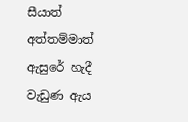සීයාත් අත්තම්මාත් ඇසුරේ හැදී වැඩුණ ඇය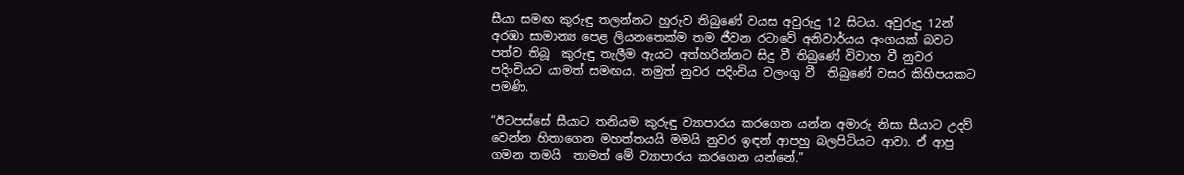සීයා සමඟ කුරුඳු තලන්නට හුරුව තිබුණේ වයස අවුරුදු 12 සිටය. අවුරුදු 12න් අරඹා සාමාන්‍ය පෙළ ලියනතෙක්ම තම ජීවන රටාවේ අනිවාර්යය අංගයක් බවට පත්ව තිබූ  කුරුඳු තැලීම ඇයට අත්හරින්නට සිදු වී තිබුණේ විවාහ වී නුවර පදිංචියට යාමත් සමඟය. නමුත් නුවර පදිංචිය වලංගු වී  තිබුණේ වසර කිහිපයකට පමණි.

“ඊටපස්සේ සීයාට තනියම කුරුඳු ව්‍යාපාරය කරගෙන යන්න අමාරු නිසා සීයාට උදව් වෙන්න හිතාගෙන මහත්තයයි මමයි නුවර ඉඳන් ආපහු බලපිටියට ආවා. ඒ ආපු ගමන තමයි  තාමත් මේ ව්‍යාපාරය කරගෙන යන්නේ.”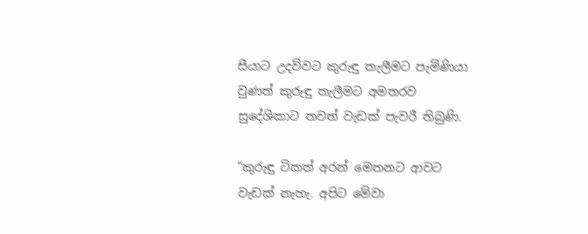සීයාට උදව්වට කුරුඳු තැලීමට පැමිණියා වුණත් කුරුඳු තැලීමට අමතරව සුදේශිකාට තවත් වැඩක් පැවරී තිබුණි.

“කුරුඳු ටිකත් අරන් මෙතනට ආවට වැඩක් නැහැ. අපිට මේවා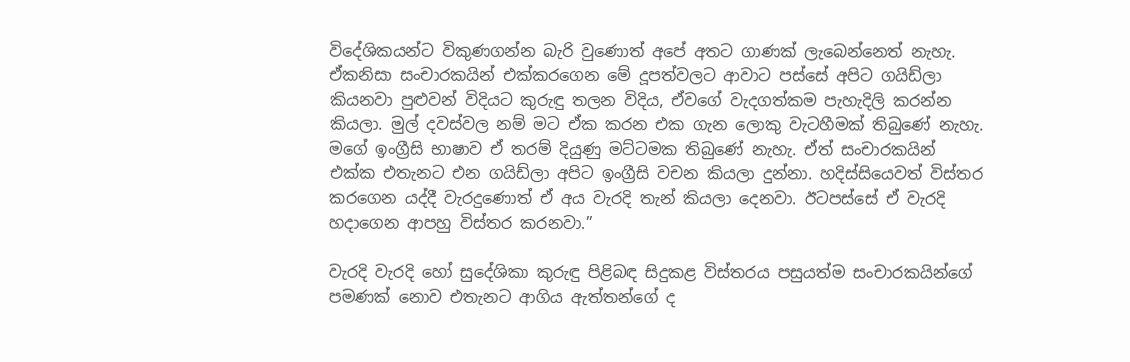විදේශිකයන්ට විකුණගන්න බැරි වුණොත් අපේ අතට ගාණක් ලැබෙන්නෙත් නැහැ. ඒකනිසා සංචාරකයින් එක්කරගෙන මේ දූපත්වලට ආවාට පස්සේ අපිට ගයිඩ්ලා කියනවා පුළුවන් විදියට කුරුඳු තලන විදිය, ඒවගේ වැදගත්කම පැහැදිලි කරන්න කියලා. මුල් දවස්වල නම් මට ඒක කරන එක ගැන ලොකු වැටහීමක් තිබුණේ නැහැ. මගේ ඉංග්‍රීසි භාෂාව ඒ තරම් දියුණු මට්ටමක තිබුණේ නැහැ. ඒත් සංචාරකයින් එක්ක එතැනට එන ගයිඩ්ලා අපිට ඉංග්‍රීසි වචන කියලා දුන්නා. හදිස්සියෙවත් විස්තර කරගෙන යද්දී වැරදුණොත් ඒ අය වැරදි තැන් කියලා දෙනවා. ඊටපස්සේ ඒ වැරදි හදාගෙන ආපහු විස්තර කරනවා.”

වැරදි වැරදි හෝ සුදේශිකා කුරුඳු පිළිබඳ සිදුකළ විස්තරය පසුයත්ම සංචාරකයින්ගේ පමණක් නොව එතැනට ආගිය ඇත්තන්ගේ ද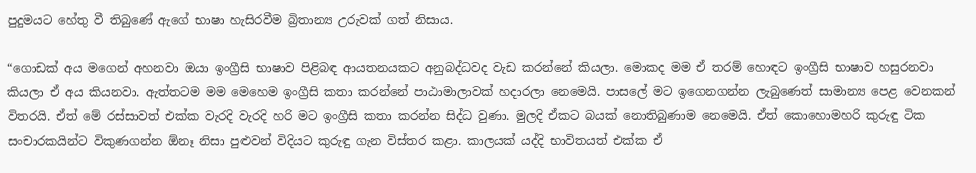පුදුමයට හේතු වී තිබුණේ ඇගේ භාෂා හැසිරවීම බ්‍රිතාන්‍ය උරුවක් ගත් නිසාය.

“ගොඩක් අය මගෙන් අහනවා ඔයා ඉංග්‍රීසි භාෂාව පිළිබඳ ආයතනයකට අනුබද්ධවද වැඩ කරන්නේ කියලා. මොකද මම ඒ තරම් හොඳට ඉංග්‍රීසි භාෂාව හසුරනවා කියලා ඒ අය කියනවා. ඇත්තටම මම මෙහෙම ඉංග්‍රීසි කතා කරන්නේ පාඨාමාලාවක් හදාරලා නෙමෙයි. පාසලේ මට ඉගෙනගන්න ලැබුණෙත් සාමාන්‍ය පෙළ වෙනකන් විතරයි. ඒත් මේ රස්සාවත් එක්ක වැරදි වැරදි හරි මට ඉංග්‍රීසි කතා කරන්න සිද්ධ වුණා. මුලදි ඒකට බයක් නොතිබුණාම නෙමෙයි. ඒත් කොහොමහරි කුරුඳු ටික සංචාරකයින්ට විකුණගන්න ඕනෑ නිසා පුළුවන් විදියට කුරුඳු ගැන විස්තර කළා. කාලයක් යද්දි භාවිතයත් එක්ක ඒ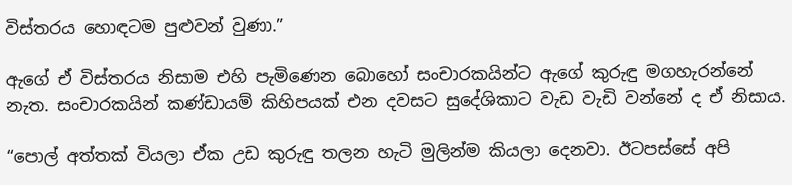විස්තරය හොඳටම පුළුවන් වුණා.”

ඇගේ ඒ විස්තරය නිසාම එහි පැමිණෙන බොහෝ සංචාරකයින්ට ඇගේ කුරුඳු මගහැරන්නේ නැත. සංචාරකයින් කණ්ඩායම් කිහිපයක් එන දවසට සුදේශිකාට වැඩ වැඩි වන්නේ ද ඒ නිසාය.

“පොල් අත්තක් වියලා ඒක උඩ කුරුඳු තලන හැටි මුලින්ම කියලා දෙනවා. ඊටපස්සේ අපි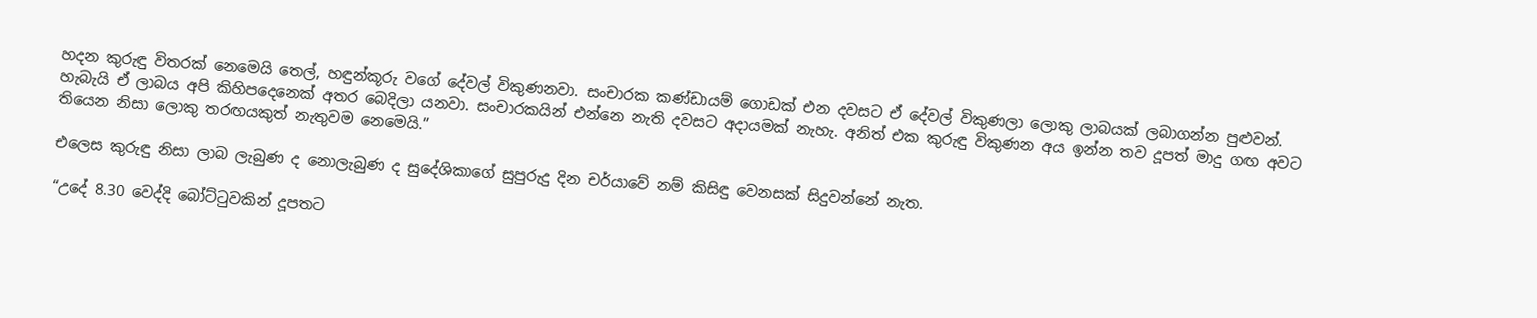හදන කුරුඳු විතරක් නෙමෙයි තෙල්, හඳුන්කූරු වගේ දේවල් විකුණනවා. සංචාරක කණ්ඩායම් ගොඩක් එන දවසට ඒ දේවල් විකුණලා ලොකු ලාබයක් ලබාගන්න පුළුවන්. හැබැයි ඒ ලාබය අපි කිහිපදෙනෙක් අතර බෙදිලා යනවා. සංචාරකයින් එන්නෙ නැති දවසට අදායමක් නැහැ. අනිත් එක කුරුඳු විකුණන අය ඉන්න තව දූපත් මාදු ගඟ අවට තියෙන නිසා ලොකු තරඟයකුත් නැතුවම නෙමෙයි.”

එලෙස කුරුඳු නිසා ලාබ ලැබුණ ද නොලැබුණ ද සුදේශිකාගේ සුපුරුදු දින චර්යාවේ නම් කිසිඳු වෙනසක් සිදුවන්නේ නැත.

“උදේ 8.30 වෙද්දි බෝට්ටුවකින් දූපතට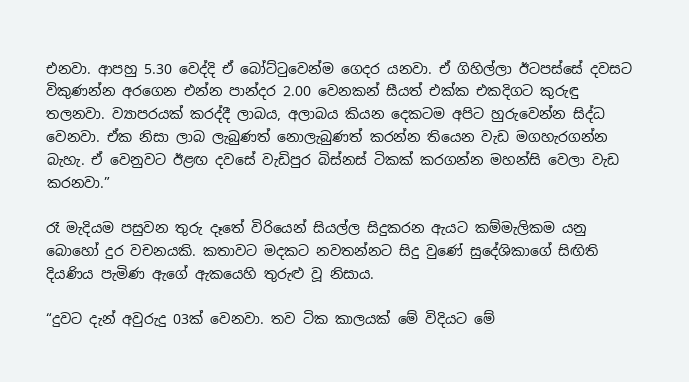එනවා. ආපහු 5.30 වෙද්දි ඒ බෝට්ටුවෙන්ම ගෙදර යනවා. ඒ ගිහිල්ලා ඊටපස්සේ දවසට විකුණන්න අරගෙන එන්න පාන්දර 2.00 වෙනකන් සීයත් එක්ක එකදිගට කුරුඳු තලනවා. ව්‍යාපරයක් කරද්දී ලාබය, අලාබය කියන දෙකටම අපිට හුරුවෙන්න සිද්ධ වෙනවා. ඒක නිසා ලාබ ලැබුණත් නොලැබුණත් කරන්න තියෙන වැඩ මගහැරගන්න බැහැ. ඒ වෙනුවට ඊළඟ දවසේ වැඩිපුර බිස්නස් ටිකක් කරගන්න මහන්සි වෙලා වැඩ කරනවා.”

රෑ මැදියම පසුවන තුරු දෑතේ විරියෙන් සියල්ල සිදුකරන ඇයට කම්මැලිකම යනු බොහෝ දුර වචනයකි. කතාවට මදකට නවතන්නට සිදු වුණේ සුදේශිකාගේ සිඟිති දියණිය පැමිණ ඇගේ ඇකයෙහි තුරුළු වූ නිසාය.

“දුවට දැන් අවුරුදු 03ක් වෙනවා. තව ටික කාලයක් මේ විදියට මේ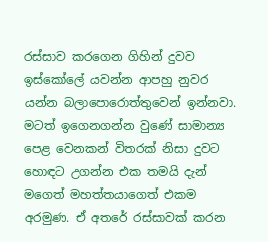රස්සාව කරගෙන ගිහින් දුවව ඉස්කෝලේ යවන්න ආපහු නුවර යන්න බලාපොරොත්තුවෙන් ඉන්නවා. මටත් ඉගෙනගන්න වුණේ සාමාන්‍ය පෙළ වෙනකන් විතරක් නිසා දුවට හොඳට උගන්න එක තමයි දැන් මගෙත් මහත්තයාගෙත් එකම අරමුණ. ඒ අතරේ රස්සාවක් කරන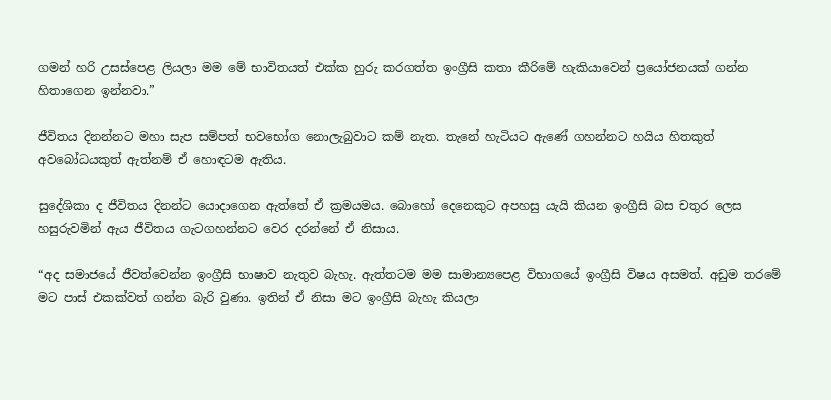ගමන් හරි උසස්පෙළ ලියලා මම මේ භාවිතයත් එක්ක හුරු කරගත්ත ඉංග්‍රීසි කතා කීරිමේ හැකියාවෙන් ප්‍රයෝජනයක් ගන්න හිතාගෙන ඉන්නවා.”

ජීවිතය දිනන්නට මහා සැප සම්පත් භවභෝග නොලැබුවාට කම් නැත. තැනේ හැටියට ඇණේ ගහන්නට හයිය හිතකුත් අවබෝධයකුත් ඇත්නම් ඒ හොඳටම ඇතිය.

සුදේශිකා ද ජීවිතය දිනන්ට යොදාගෙන ඇත්තේ ඒ ක්‍රමයමය. බොහෝ දෙනෙකුට අපහසු යැයි කියන ඉංග්‍රීසි බස චතුර ලෙස හසුරුවමින් ඇය ජීවිතය ගැටගහන්නට වෙර දරන්නේ ඒ නිසාය.

“අද සමාජයේ ජීවත්වෙන්න ඉංග්‍රීසි භාෂාව නැතුව බැහැ. ඇත්තටම මම සාමාන්‍යපෙළ විභාගයේ ඉංග්‍රීසි විෂය අසමත්. අඩුම තරමේ මට පාස් එකක්වත් ගන්න බැරි වුණා. ඉතින් ඒ නිසා මට ඉංග්‍රීසි බැහැ කියලා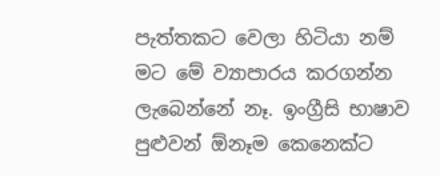පැත්තකට වෙලා හිටියා නම් මට මේ ව්‍යාපාරය කරගන්න ලැබෙන්නේ නෑ. ඉංග්‍රීසි භාෂාව පුළුවන් ඕනෑම කෙනෙක්ට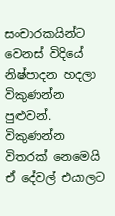සංචාරකයින්ට වෙනස් විදියේ නිෂ්පාදන හදලා විකුණන්න පුළුවන්. විකුණන්න විතරක් නෙමෙයි ඒ දේවල් එයාලට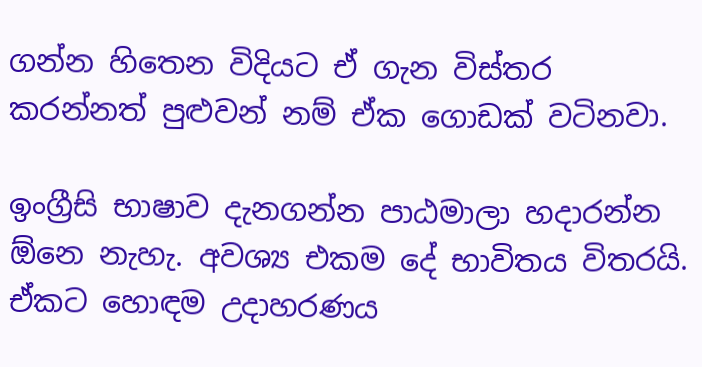ගන්න හිතෙන විදියට ඒ ගැන විස්තර කරන්නත් පුළුවන් නම් ඒක ගොඩක් වටිනවා.

ඉංග්‍රීසි භාෂාව දැනගන්න පාඨමාලා හදාරන්න ඕනෙ නැහැ. අවශ්‍ය එකම දේ භාවිතය විතරයි. ඒකට හොඳම උදාහරණය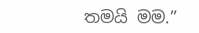තමයි මම.”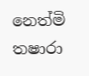නෙත්මි තෂාරා